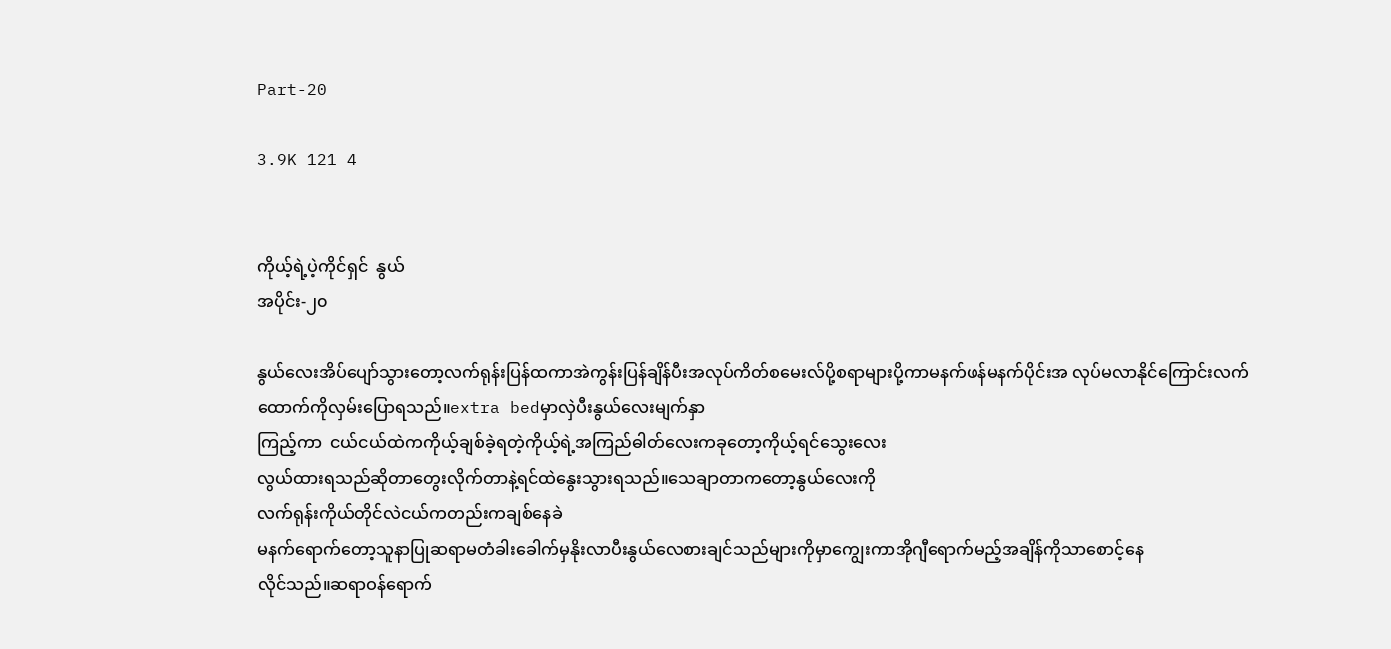Part-20

3.9K 121 4


ကိုယ့်ရဲ့ပဲ့ကိုင်ရှင်  နွယ်
အပိုင်း-၂၀

နွယ်လေးအိပ်ပျော်သွားတော့လက်ရုန်းပြန်ထကာအဲကွန်းပြန်ချိန်ပီးအလုပ်ကိတ်စမေးလ်ပို့စရာများပို့ကာမနက်ဖန်မနက်ပိုင်းအ လုပ်မလာနိုင်ကြောင်းလက်ထောက်ကိုလှမ်းပြောရသည်။extra bedမှာလှဲပီးနွယ်လေးမျက်နှာ
ကြည့်ကာ  ငယ်ငယ်ထဲကကိုယ့်ချစ်ခဲ့ရတဲ့ကိုယ့်ရဲ့အကြည်ဓါတ်လေးကခုတော့ကိုယ့်ရင်သွေးလေး
လွယ်ထားရသည်ဆိုတာတွေးလိုက်တာနဲ့ရင်ထဲနွေးသွားရသည်။သေချာတာကတော့နွယ်လေးကို
လက်ရုန်းကိုယ်တိုင်လဲငယ်ကတည်းကချစ်နေခဲ
မနက်ရောက်တော့သူနာပြုဆရာမတံခါးခေါက်မှနိုးလာပီးနွယ်လေစားချင်သည်များကိုမှာကျွေးကာအိုဂျီရောက်မည့်အချိန်ကိုသာစောင့်နေ
လိုင်သည်။ဆရာဝန်ရောက်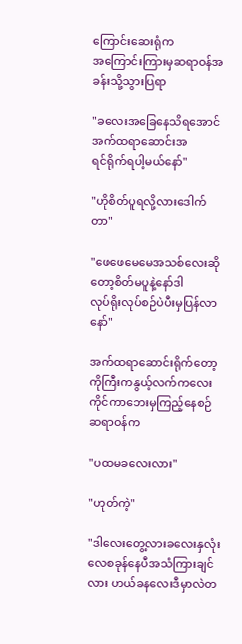ကြောင်းဆေးရုံက
အကြောင်းကြားမှဆရာဝန်အခန်းသို့သွားပြရာ

"ခလေးအခြေနေသိရအောင်အက်ထရာဆောင်းအ
ရင်ရိုက်ရပါ့မယ်နော်"

"ဟိုစိတ်ပူရလို့လားဒေါက်တာ"

"ဖေဖေမေမေအသစ်လေးဆိုတော့စိတ်မပူနဲ့နော်ဒါ
လုပ်ရိုးလုပ်စဉ်ပဲပီးမှပြန်လာနော်"

အက်ထရာဆောင်းရိုက်တော့ကိုကြီးကနွယ့်လက်ကလေးကိုင်ကာဘေးမှကြည့်နေစဉ်ဆရာဝန်က

"ပထမခလေးလား"

"ဟုတ်ကဲ့"

"ဒါလေးတွေ့လားခလေးနှလုံးလေစခုန်နေပီအသံကြားချင်လား ဟယ်ခနလေးဒီမှာလဲတ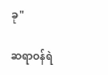ခု"

ဆရာဝန်ရဲ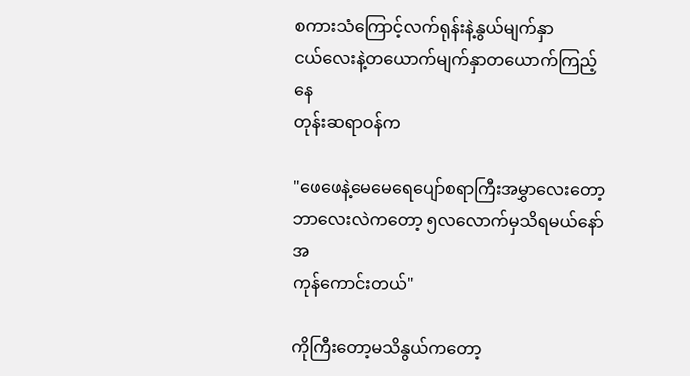စကားသံကြောင့်လက်ရုန်းနဲ့နွယ်မျက်နှာ
ငယ်လေးနဲ့တယောက်မျက်နှာတယောက်ကြည့်နေ
တုန်းဆရာဝန်က

"ဖေဖေနဲ့မေမေရေပျော်စရာကြီးအမွှာလေးတော့ဘာလေးလဲကတော့ ၅လလောက်မှသိရမယ်နော်အ
ကုန်ကောင်းတယ်"

ကိုကြီးတော့မသိနွယ်ကတော့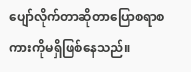ပျော်လိုက်တာဆိုတာပြောစရာစကားကိုမရှိဖြစ်နေသည်။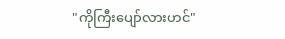"ကိုကြီးပျော်လားဟင်"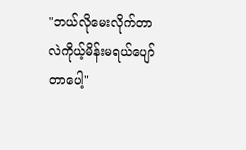"ဘယ်လိုမေးလိုက်တာလဲကိုယ့်မိန်းမရယ်ပျော်တာပေါ့"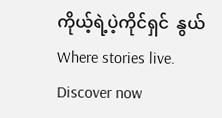ကိုယ့်ရဲ့ပဲ့ကိုင်ရှင်  နွယ်Where stories live. Discover now